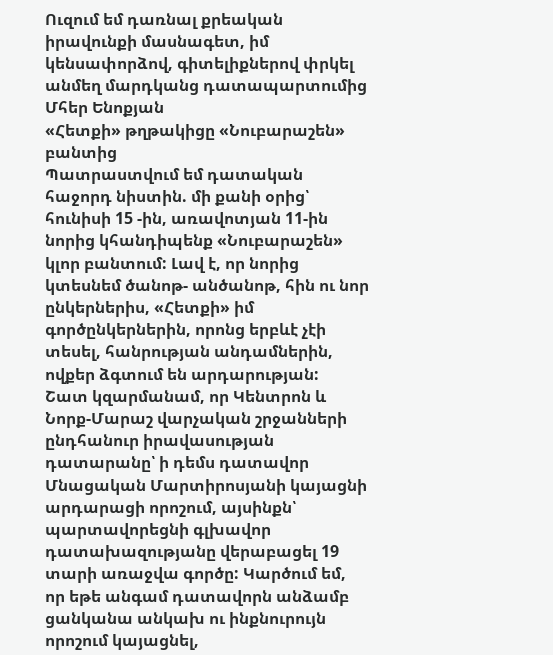Ուզում եմ դառնալ քրեական իրավունքի մասնագետ, իմ կենսափորձով, գիտելիքներով փրկել անմեղ մարդկանց դատապարտումից
Մհեր Ենոքյան
«Հետքի» թղթակիցը «Նուբարաշեն» բանտից
Պատրաստվում եմ դատական հաջորդ նիստին. մի քանի օրից՝ հունիսի 15 -ին, առավոտյան 11-ին նորից կհանդիպենք «Նուբարաշեն» կլոր բանտում: Լավ է, որ նորից կտեսնեմ ծանոթ- անծանոթ, հին ու նոր ընկերներիս, «Հետքի» իմ գործընկերներին, որոնց երբևէ չէի տեսել, հանրության անդամներին, ովքեր ձգտում են արդարության:
Շատ կզարմանամ, որ Կենտրոն և Նորք-Մարաշ վարչական շրջանների ընդհանուր իրավասության դատարանը՝ ի դեմս դատավոր Մնացական Մարտիրոսյանի կայացնի արդարացի որոշում, այսինքն՝ պարտավորեցնի գլխավոր դատախազությանը վերաբացել 19 տարի առաջվա գործը: Կարծում եմ, որ եթե անգամ դատավորն անձամբ ցանկանա անկախ ու ինքնուրույն որոշում կայացնել,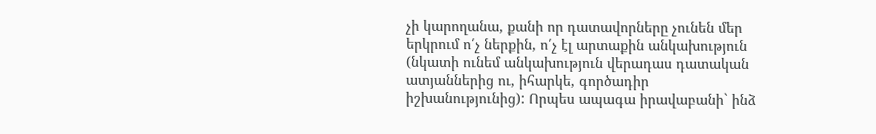չի կարողանա, քանի որ դատավորները չունեն մեր երկրում ո՛չ ներքին, ո՛չ էլ արտաքին անկախություն (նկատի ունեմ անկախություն վերադաս դատական ատյաններից ու, իհարկե, գործադիր իշխանությունից): Որպես ապագա իրավաբանի` ինձ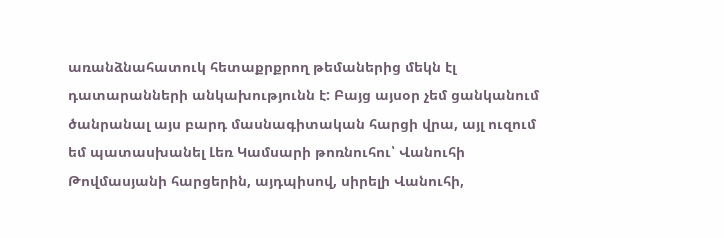առանձնահատուկ հետաքրքրող թեմաներից մեկն էլ դատարանների անկախությունն է: Բայց այսօր չեմ ցանկանում ծանրանալ այս բարդ մասնագիտական հարցի վրա, այլ ուզում եմ պատասխանել Լեռ Կամսարի թոռնուհու՝ Վանուհի Թովմասյանի հարցերին, այդպիսով, սիրելի Վանուհի,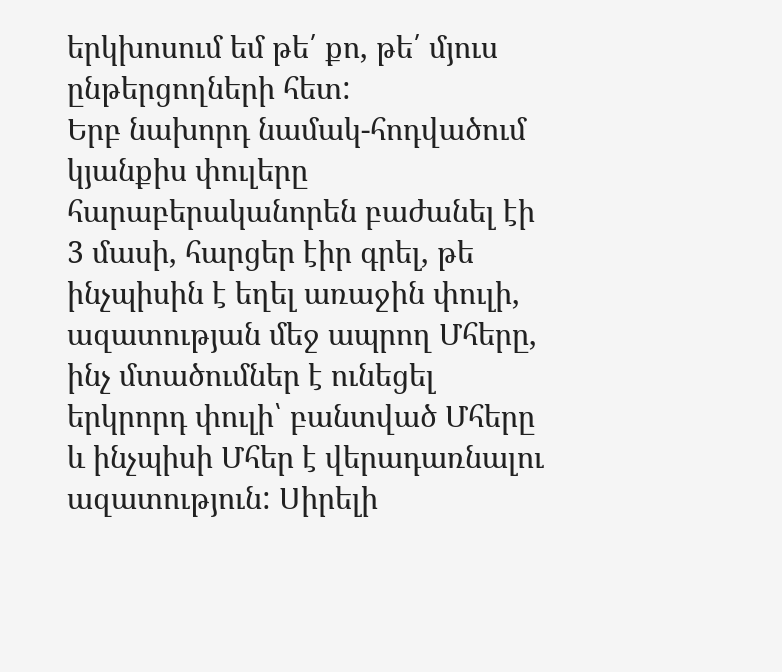երկխոսում եմ թե՛ քո, թե՛ մյուս ընթերցողների հետ:
Երբ նախորդ նամակ-հոդվածում կյանքիս փուլերը հարաբերականորեն բաժանել էի 3 մասի, հարցեր էիր գրել, թե ինչպիսին է եղել առաջին փուլի, ազատության մեջ ապրող Մհերը, ինչ մտածումներ է ունեցել երկրորդ փուլի՝ բանտված Մհերը և ինչպիսի Մհեր է վերադառնալու ազատություն: Սիրելի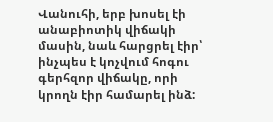Վանուհի, երբ խոսել էի անաբիոտիկ վիճակի մասին, նաև հարցրել էիր՝ ինչպես է կոչվում հոգու գերհզոր վիճակը, որի կրողն էիր համարել ինձ: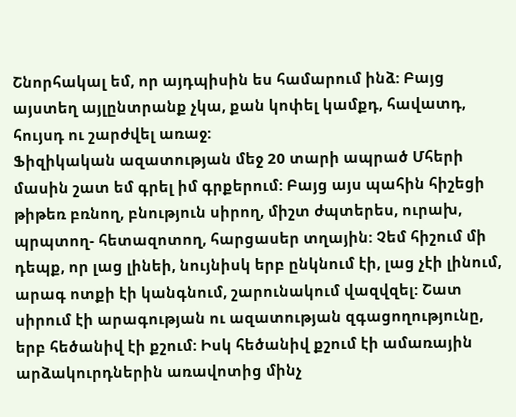Շնորհակալ եմ, որ այդպիսին ես համարում ինձ: Բայց այստեղ այլընտրանք չկա, քան կոփել կամքդ, հավատդ, հույսդ ու շարժվել առաջ:
Ֆիզիկական ազատության մեջ 20 տարի ապրած Մհերի մասին շատ եմ գրել իմ գրքերում: Բայց այս պահին հիշեցի թիթեռ բռնող, բնություն սիրող, միշտ ժպտերես, ուրախ, պրպտող- հետազոտող, հարցասեր տղային: Չեմ հիշում մի դեպք, որ լաց լինեի, նույնիսկ երբ ընկնում էի, լաց չէի լինում, արագ ոտքի էի կանգնում, շարունակում վազվզել: Շատ սիրում էի արագության ու ազատության զգացողությունը, երբ հեծանիվ էի քշում: Իսկ հեծանիվ քշում էի ամառային արձակուրդներին առավոտից մինչ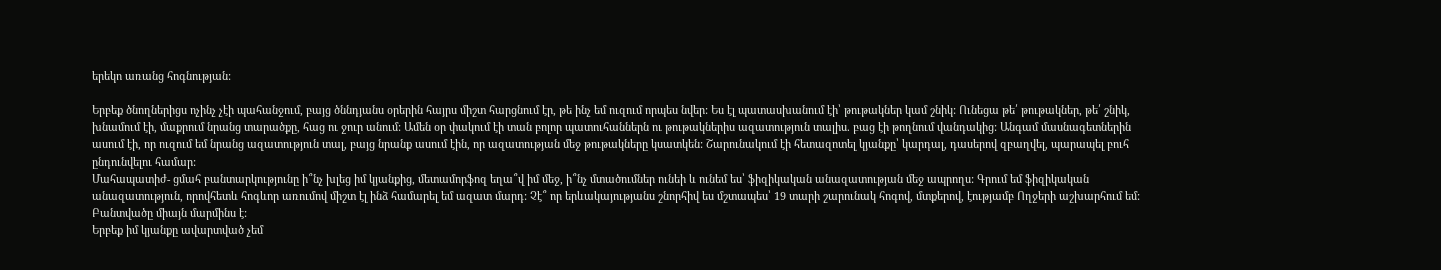երեկո առանց հոգնության:

Երբեք ծնողներիցս ոչինչ չէի պահանջում, բայց ծննդյանս օրերին հայրս միշտ հարցնում էր, թե ինչ եմ ուզում որպես նվեր: Ես էլ պատասխանում էի՝ թութակներ կամ շնիկ: Ունեցա թե՛ թութակներ, թե՛ շնիկ, խնամում էի, մաքրում նրանց տարածքը, հաց ու ջուր անում: Ամեն օր փակում էի տան բոլոր պատուհաններն ու թութակներիս ազատություն տալիս. բաց էի թողնում վանդակից: Անգամ մասնագետներին ասում էի, որ ուզում եմ նրանց ազատություն տալ, բայց նրանք ասում էին, որ ազատության մեջ թութակները կսատկեն: Շարունակում էի հետազոտել կյանքը՝ կարդալ, դասերով զբաղվել, պարապել բուհ ընդունվելու համար:
Մահապատիժ- ցմահ բանտարկությունը ի՞նչ խլեց իմ կյանքից, մետամորֆոզ եղա՞վ իմ մեջ, ի՞նչ մտածումներ ունեի և ունեմ ես՝ ֆիզիկական անազատության մեջ ապրողս: Գրում եմ ֆիզիկական անազատություն, որովհետև հոգևոր առումով միշտ էլ ինձ համարել եմ ազատ մարդ: Չէ՞ որ երևակայությանս շնորհիվ ես մշտապես՝ 19 տարի շարունակ հոգով, մտքերով, էությամբ Ողջերի աշխարհում եմ: Բանտվածը միայն մարմինս է:
Երբեք իմ կյանքը ավարտված չեմ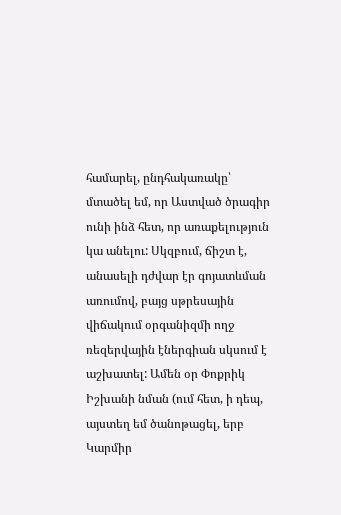համարել, ընդհակառակը՝ մտածել եմ, որ Աստված ծրագիր ունի ինձ հետ, որ առաքելություն կա անելու: Սկզբում, ճիշտ է, անասելի դժվար էր գոյատևման առումով, բայց սթրեսային վիճակում օրգանիզմի ողջ ռեզերվային էներգիան սկսում է աշխատել: Ամեն օր Փոքրիկ Իշխանի նման (ում հետ, ի դեպ, այստեղ եմ ծանոթացել, երբ Կարմիր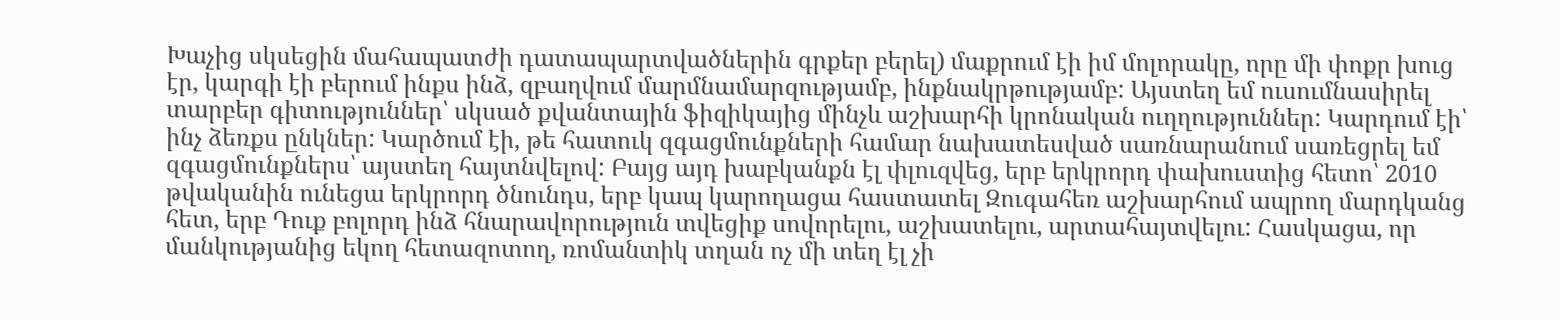Խաչից սկսեցին մահապատժի դատապարտվածներին գրքեր բերել) մաքրում էի իմ մոլորակը, որը մի փոքր խուց էր, կարգի էի բերում ինքս ինձ, զբաղվում մարմնամարզությամբ, ինքնակրթությամբ: Այստեղ եմ ուսումնասիրել տարբեր գիտություններ՝ սկսած քվանտային ֆիզիկայից մինչև աշխարհի կրոնական ուղղություններ: Կարդում էի՝ ինչ ձեռքս ընկներ: Կարծում էի, թե հատուկ զգացմունքների համար նախատեսված սառնարանում սառեցրել եմ զգացմունքներս՝ այստեղ հայտնվելով: Բայց այդ խաբկանքն էլ փլուզվեց, երբ երկրորդ փախուստից հետո՝ 2010 թվականին ունեցա երկրորդ ծնունդս, երբ կապ կարողացա հաստատել Զուգահեռ աշխարհում ապրող մարդկանց հետ, երբ Դուք բոլորդ ինձ հնարավորություն տվեցիք սովորելու, աշխատելու, արտահայտվելու: Հասկացա, որ մանկությանից եկող հետազոտող, ռոմանտիկ տղան ոչ մի տեղ էլ չի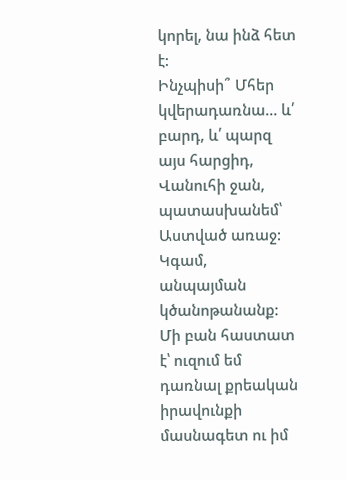կորել, նա ինձ հետ է:
Ինչպիսի՞ Մհեր կվերադառնա… և՛ բարդ, և՛ պարզ այս հարցիդ, Վանուհի ջան, պատասխանեմ՝ Աստված առաջ: Կգամ, անպայման կծանոթանանք: Մի բան հաստատ է՝ ուզում եմ դառնալ քրեական իրավունքի մասնագետ ու իմ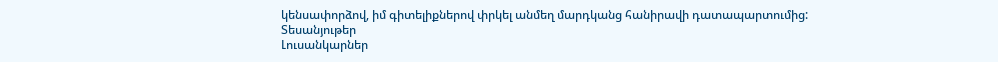կենսափորձով, իմ գիտելիքներով փրկել անմեղ մարդկանց հանիրավի դատապարտումից:
Տեսանյութեր
Լուսանկարներ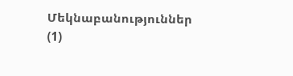Մեկնաբանություններ (1)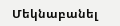Մեկնաբանել